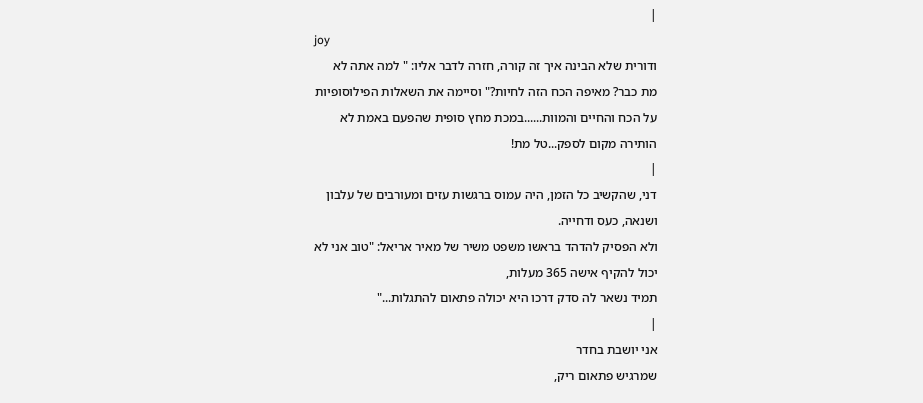|
joy
ודורית שלא הבינה איך זה קורה, חזרה לדבר אליו: " למה אתה לא
מת כבר? מאיפה הכח הזה לחיות?" וסיימה את השאלות הפילוסופיות
על הכח והחיים והמוות......במכת מחץ סופית שהפעם באמת לא
הותירה מקום לספק...טל מת!
|
דני, שהקשיב כל הזמן, היה עמוס ברגשות עזים ומעורבים של עלבון
ושנאה, כעס ודחייה.
ולא הפסיק להדהד בראשו משפט משיר של מאיר אריאל: "טוב אני לא
יכול להקיף אישה 365 מעלות,
תמיד נשאר לה סדק דרכו היא יכולה פתאום להתגלות..."
|
אני יושבת בחדר
שמרגיש פתאום ריק,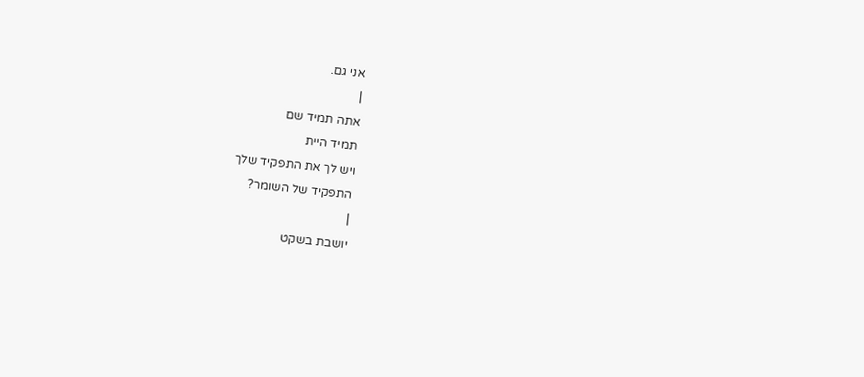אני גם.
|
אתה תמיד שם
תמיד היית
ויש לך את התפקיד שלך
התפקיד של השומר?
|
יושבת בשקט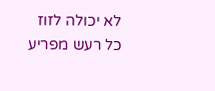לא יכולה לזוז
כל רעש מפריע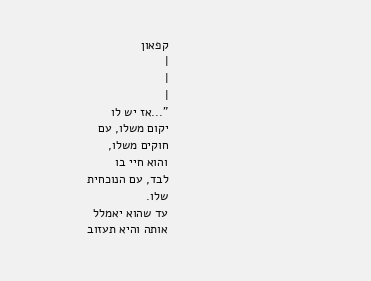קפאון
|
|
|
"...אז יש לו
יקום משלו, עם
חוקים משלו,
והוא חיי בו
לבד, עם הנוכחית
שלו.
עד שהוא יאמלל
אותה והיא תעזוב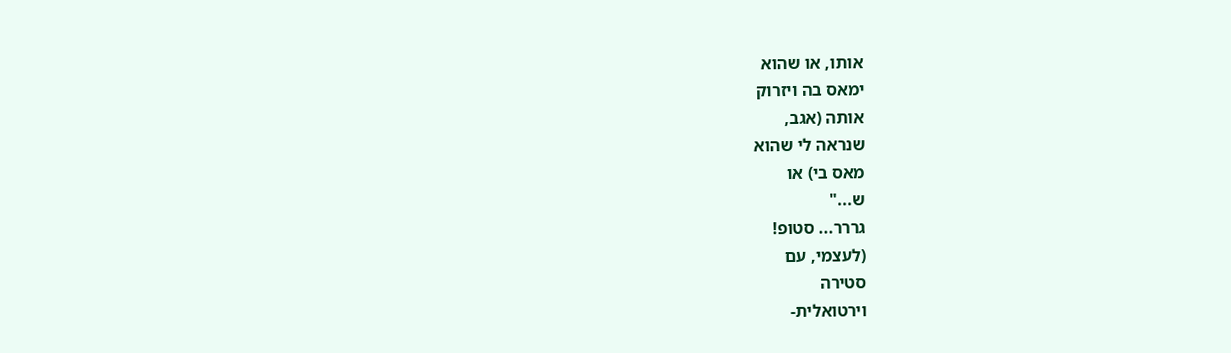אותו, או שהוא
ימאס בה ויזרוק
אותה (אגב,
שנראה לי שהוא
מאס בי) או
ש..."
גררר... סטופ!
(לעצמי, עם
סטירה
וירטואלית-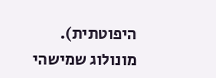היפוטתית).
מונולוג שמישהי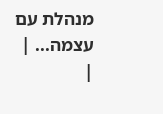מנהלת עם
עצמה... |
|